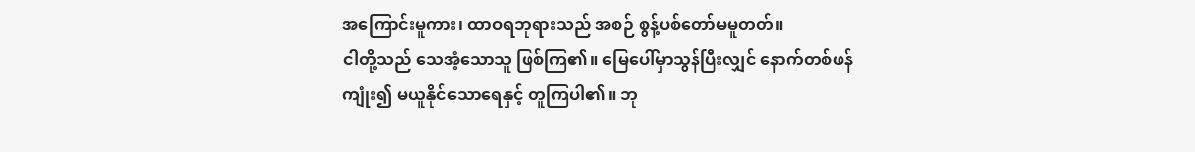အကြောင်းမူကား၊ ထာဝရဘုရားသည် အစဉ် စွန့်ပစ်တော်မမူတတ်။
ငါတို့သည် သေအံ့သောသူ ဖြစ်ကြ၏။ မြေပေါ်မှာသွန်ပြီးလျှင် နောက်တစ်ဖန်ကျုံး၍ မယူနိုင်သောရေနှင့် တူကြပါ၏။ ဘု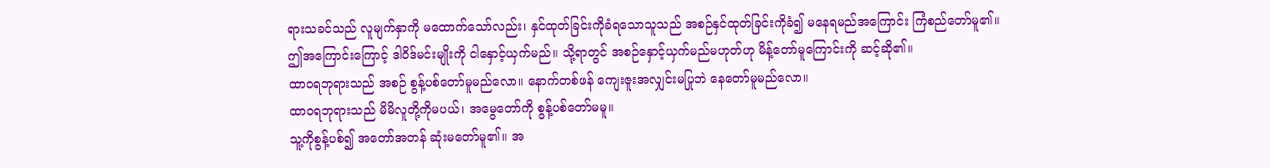ရားသခင်သည် လူမျက်နှာကို မထောက်သော်လည်း၊ နှင်ထုတ်ခြင်းကိုခံရသောသူသည် အစဉ်နှင်ထုတ်ခြင်းကိုခံ၍ မနေရမည်အကြောင်း ကြံစည်တော်မူ၏။
ဤအကြောင်းကြောင့် ဒါဝိဒ်မင်းမျိုးကို ငါနှောင့်ယှက်မည်။ သို့ရာတွင် အစဉ်နှောင့်ယှက်မည်မဟုတ်ဟု မိန့်တော်မူကြောင်းကို ဆင့်ဆို၏။
ထာဝရဘုရားသည် အစဉ် စွန့်ပစ်တော်မူမည်လော။ နောက်တစ်ဖန် ကျေးဇူးအလျှင်းမပြုဘဲ နေတော်မူမည်လော။
ထာဝရဘုရားသည် မိမိလူတို့ကိုမပယ်၊ အမွေတော်ကို စွန့်ပစ်တော်မမူ။
သူ့ကိုစွန့်ပစ်၍ အတော်အတန် ဆုံးမတော်မူ၏။ အ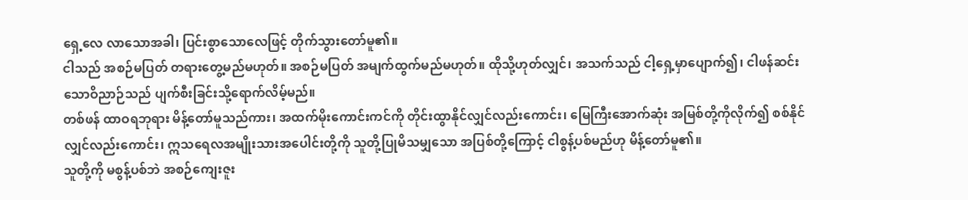ရှေ့လေ လာသောအခါ၊ ပြင်းစွာသောလေဖြင့် တိုက်သွားတော်မူ၏။
ငါသည် အစဉ်မပြတ် တရားတွေ့မည်မဟုတ်။ အစဉ်မပြတ် အမျက်ထွက်မည်မဟုတ်။ ထိုသို့ဟုတ်လျှင်၊ အသက်သည် ငါ့ရှေ့မှာပျောက်၍၊ ငါဖန်ဆင်းသောဝိညာဉ်သည် ပျက်စီးခြင်းသို့ရောက်လိမ့်မည်။
တစ်ဖန် ထာဝရဘုရား မိန့်တော်မူသည်ကား၊ အထက်မိုးကောင်းကင်ကို တိုင်းထွာနိုင်လျှင်လည်းကောင်း၊ မြေကြီးအောက်ဆုံး အမြစ်တို့ကိုလိုက်၍ စစ်နိုင်လျှင်လည်းကောင်း၊ ဣသရေလအမျိုးသားအပေါင်းတို့ကို သူတို့ပြုမိသမျှသော အပြစ်တို့ကြောင့် ငါစွန့်ပစ်မည်ဟု မိန့်တော်မူ၏။
သူတို့ကို မစွန့်ပစ်ဘဲ အစဉ်ကျေးဇူး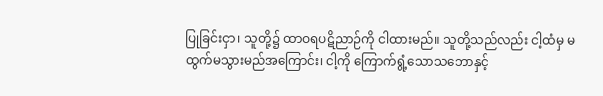ပြုခြင်းငှာ၊ သူတို့၌ ထာဝရပဋိညာဉ်ကို ငါထားမည်။ သူတို့သည်လည်း ငါ့ထံမှ မထွက်မသွားမည်အကြောင်း၊ ငါ့ကို ကြောက်ရွံ့သောသဘောနှင့်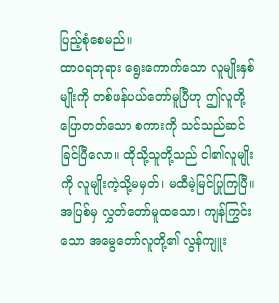ပြည့်စုံစေမည်။
ထာဝရဘုရား ရွေးကောက်သော လူမျိုးနှစ်မျိုးကို တစ်ဖန်ပယ်တော်မူပြီဟု ဤလူတို့ပြောတတ်သော စကားကို သင်သည်ဆင်ခြင်ပြီလော။ ထိုသို့သူတို့သည် ငါ၏လူမျိုးကို လူမျိုးကဲ့သို့မမှတ်၊ မထီမဲ့မြင်ပြုကြပြီ။
အပြစ်မှ လွှတ်တော်မူထသော၊ ကျန်ကြွင်းသော အမွေတော်လူတို့၏ လွန်ကျူး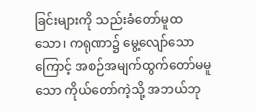ခြင်းများကို သည်းခံတော်မူထသော၊ ကရုဏာ၌ မွေ့လျော်သောကြောင့် အစဉ်အမျက်ထွက်တော်မမူသော ကိုယ်တော်ကဲ့သို့ အဘယ်ဘု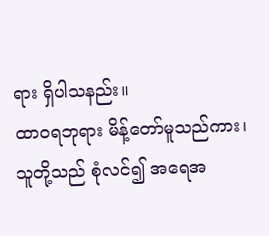ရား ရှိပါသနည်း။
ထာဝရဘုရား မိန့်တော်မူသည်ကား၊ သူတို့သည် စုံလင်၍ အရေအ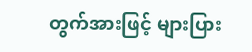တွက်အားဖြင့် များပြား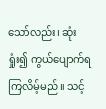သော်လည်း၊ ဆုံးရှုံး၍ ကွယ်ပျောက်ရကြလိမ့်မည်။ သင့်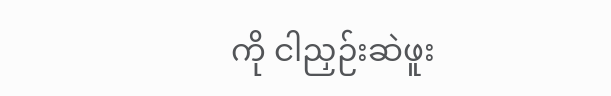ကို ငါညှဉ်းဆဲဖူး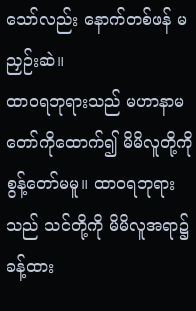သော်လည်း နောက်တစ်ဖန် မညှဉ်းဆဲ။
ထာဝရဘုရားသည် မဟာနာမတော်ကိုထောက်၍ မိမိလူတို့ကို စွန့်တော်မမူ။ ထာဝရဘုရားသည် သင်တို့ကို မိမိလူအရာ၌ ခန့်ထား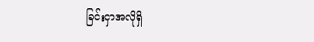ခြင်းငှာအလိုရှိ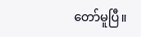တော်မူပြီ။